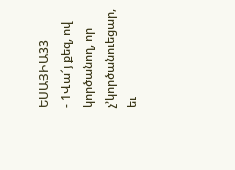ԵՍԱՅԻԱ33
- 1Վա՜յ քեզ, ով կործանող, որ չ’կործանուեցար, եւ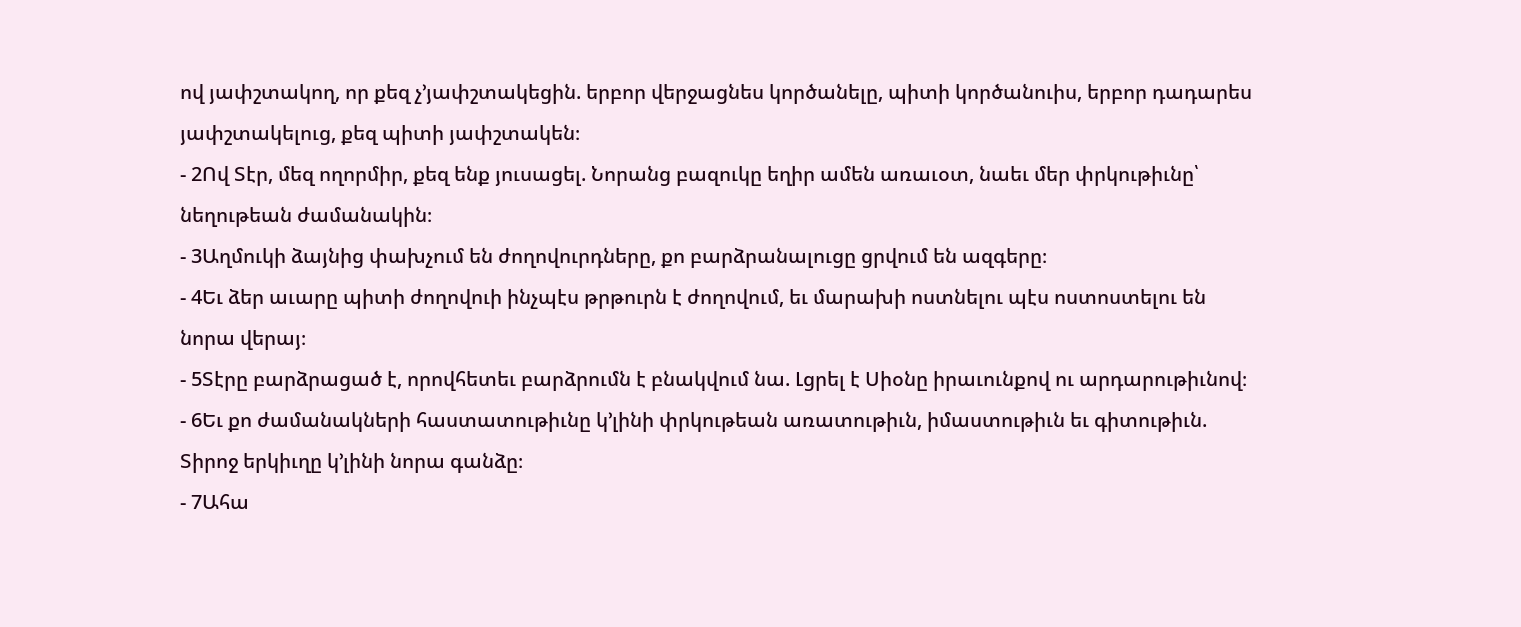ով յափշտակող, որ քեզ չ’յափշտակեցին. երբոր վերջացնես կործանելը, պիտի կործանուիս, երբոր դադարես յափշտակելուց, քեզ պիտի յափշտակեն։
- 2Ով Տէր, մեզ ողորմիր, քեզ ենք յուսացել. Նորանց բազուկը եղիր ամեն առաւօտ, նաեւ մեր փրկութիւնը՝ նեղութեան ժամանակին։
- 3Աղմուկի ձայնից փախչում են ժողովուրդները, քո բարձրանալուցը ցրվում են ազգերը։
- 4Եւ ձեր աւարը պիտի ժողովուի ինչպէս թրթուրն է ժողովում, եւ մարախի ոստնելու պէս ոստոստելու են նորա վերայ։
- 5Տէրը բարձրացած է, որովհետեւ բարձրումն է բնակվում նա. Լցրել է Սիօնը իրաւունքով ու արդարութիւնով։
- 6Եւ քո ժամանակների հաստատութիւնը կ’լինի փրկութեան առատութիւն, իմաստութիւն եւ գիտութիւն. Տիրոջ երկիւղը կ’լինի նորա գանձը։
- 7Ահա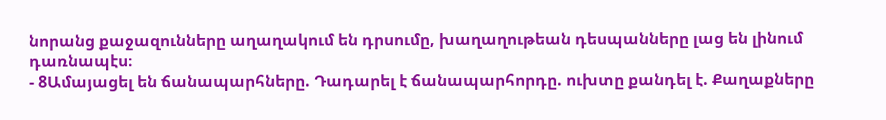նորանց քաջազունները աղաղակում են դրսումը, խաղաղութեան դեսպանները լաց են լինում դառնապէս։
- 8Ամայացել են ճանապարհները. Դադարել է ճանապարհորդը. ուխտը քանդել է. Քաղաքները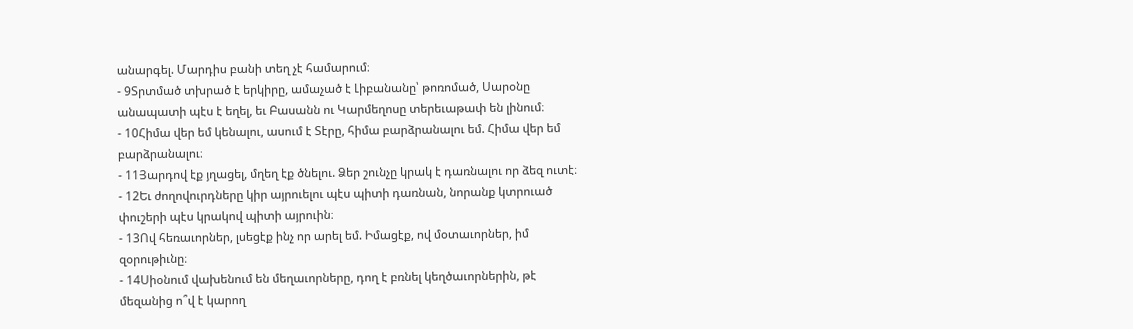անարգել. Մարդիս բանի տեղ չէ համարում։
- 9Տրտմած տխրած է երկիրը, ամաչած է Լիբանանը՝ թոռոմած, Սարօնը անապատի պէս է եղել, եւ Բասանն ու Կարմեղոսը տերեւաթափ են լինում։
- 10Հիմա վեր եմ կենալու, ասում է Տէրը, հիմա բարձրանալու եմ. Հիմա վեր եմ բարձրանալու։
- 11Յարդով էք յղացել, մղեղ էք ծնելու. Ձեր շունչը կրակ է դառնալու որ ձեզ ուտէ։
- 12Եւ ժողովուրդները կիր այրուելու պէս պիտի դառնան, նորանք կտրուած փուշերի պէս կրակով պիտի այրուին։
- 13Ով հեռաւորներ, լսեցէք ինչ որ արել եմ. Իմացէք, ով մօտաւորներ, իմ զօրութիւնը։
- 14Սիօնում վախենում են մեղաւորները, դող է բռնել կեղծաւորներին, թէ մեզանից ո՞վ է կարող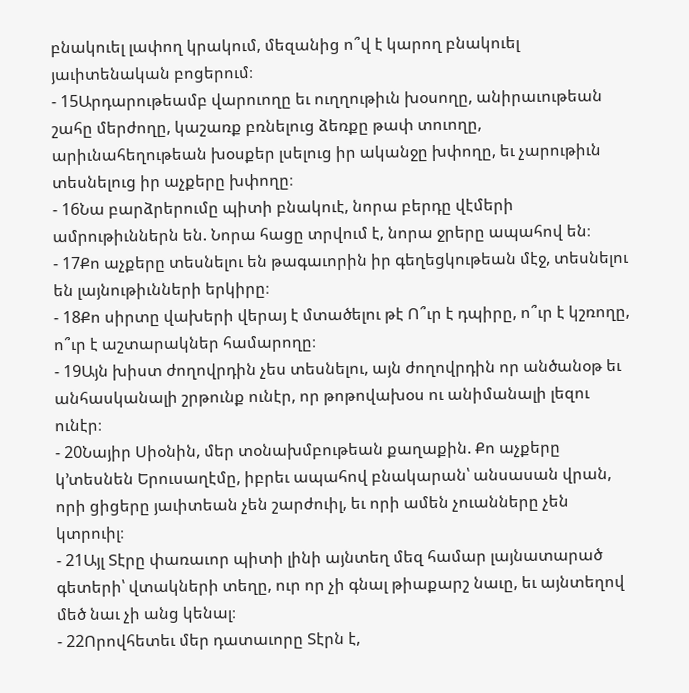բնակուել լափող կրակում, մեզանից ո՞վ է կարող բնակուել յաւիտենական բոցերում։
- 15Արդարութեամբ վարուողը եւ ուղղութիւն խօսողը, անիրաւութեան շահը մերժողը, կաշառք բռնելուց ձեռքը թափ տուողը, արիւնահեղութեան խօսքեր լսելուց իր ականջը խփողը, եւ չարութիւն տեսնելուց իր աչքերը խփողը։
- 16Նա բարձրերումը պիտի բնակուէ, նորա բերդը վէմերի ամրութիւններն են. Նորա հացը տրվում է, նորա ջրերը ապահով են։
- 17Քո աչքերը տեսնելու են թագաւորին իր գեղեցկութեան մէջ, տեսնելու են լայնութիւնների երկիրը։
- 18Քո սիրտը վախերի վերայ է մտածելու թէ Ո՞ւր է դպիրը, ո՞ւր է կշռողը, ո՞ւր է աշտարակներ համարողը։
- 19Այն խիստ ժողովրդին չես տեսնելու, այն ժողովրդին որ անծանօթ եւ անհասկանալի շրթունք ունէր, որ թոթովախօս ու անիմանալի լեզու ունէր։
- 20Նայիր Սիօնին, մեր տօնախմբութեան քաղաքին. Քո աչքերը կ’տեսնեն Երուսաղէմը, իբրեւ ապահով բնակարան՝ անսասան վրան, որի ցիցերը յաւիտեան չեն շարժուիլ, եւ որի ամեն չուանները չեն կտրուիլ։
- 21Այլ Տէրը փառաւոր պիտի լինի այնտեղ մեզ համար լայնատարած գետերի՝ վտակների տեղը, ուր որ չի գնալ թիաքարշ նաւը, եւ այնտեղով մեծ նաւ չի անց կենալ։
- 22Որովհետեւ մեր դատաւորը Տէրն է,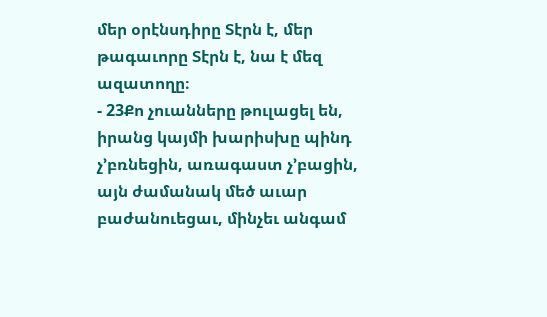մեր օրէնսդիրը Տէրն է, մեր թագաւորը Տէրն է, նա է մեզ ազատողը։
- 23Քո չուանները թուլացել են, իրանց կայմի խարիսխը պինդ չ’բռնեցին, առագաստ չ’բացին, այն ժամանակ մեծ աւար բաժանուեցաւ, մինչեւ անգամ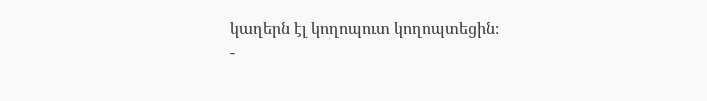կաղերն էլ կողոպուտ կողոպտեցին։
-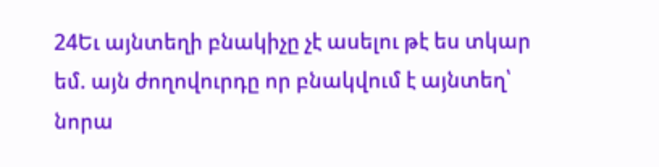24Եւ այնտեղի բնակիչը չէ ասելու թէ ես տկար եմ. այն ժողովուրդը որ բնակվում է այնտեղ՝ նորա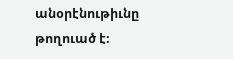անօրէնութիւնը թողուած է։